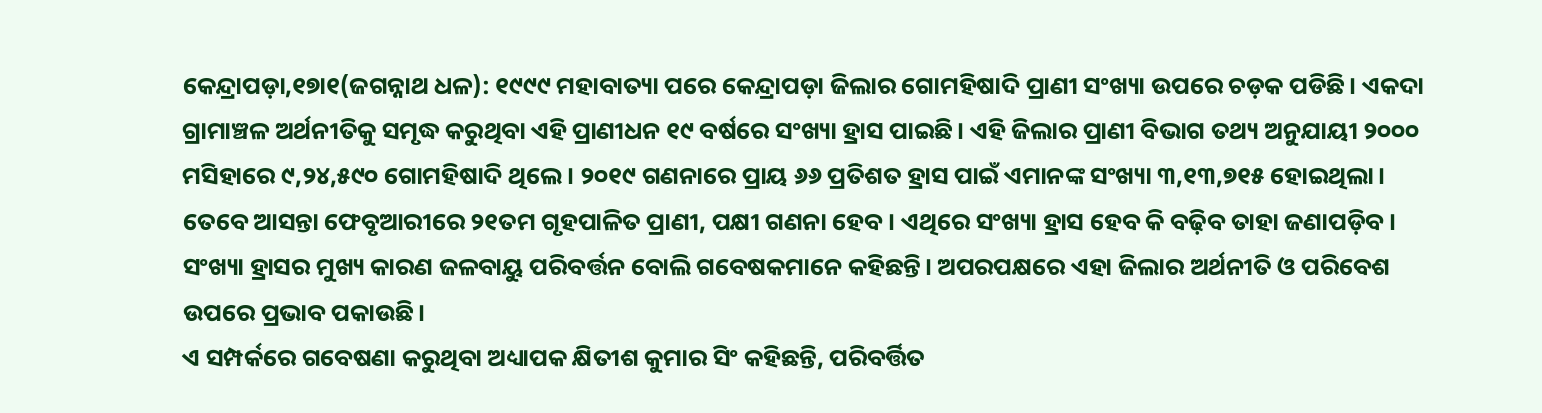କେନ୍ଦ୍ରାପଡ଼ା,୧୭ା୧(ଜଗନ୍ନାଥ ଧଳ): ୧୯୯୯ ମହାବାତ୍ୟା ପରେ କେନ୍ଦ୍ରାପଡ଼ା ଜିଲାର ଗୋମହିଷାଦି ପ୍ରାଣୀ ସଂଖ୍ୟା ଉପରେ ଚଡ଼କ ପଡିଛି। ଏକଦା ଗ୍ରାମାଞ୍ଚଳ ଅର୍ଥନୀତିକୁ ସମୃଦ୍ଧ କରୁଥିବା ଏହି ପ୍ରାଣୀଧନ ୧୯ ବର୍ଷରେ ସଂଖ୍ୟା ହ୍ରାସ ପାଇଛି। ଏହି ଜିଲାର ପ୍ରାଣୀ ବିଭାଗ ତଥ୍ୟ ଅନୁଯାୟୀ ୨୦୦୦ ମସିହାରେ ୯,୨୪,୫୯୦ ଗୋମହିଷାଦି ଥିଲେ। ୨୦୧୯ ଗଣନାରେ ପ୍ରାୟ ୬୬ ପ୍ରତିଶତ ହ୍ରାସ ପାଇଁ ଏମାନଙ୍କ ସଂଖ୍ୟା ୩,୧୩,୭୧୫ ହୋଇଥିଲା। ତେବେ ଆସନ୍ତା ଫେବୃଆରୀରେ ୨୧ତମ ଗୃହପାଳିତ ପ୍ରାଣୀ, ପକ୍ଷୀ ଗଣନା ହେବ। ଏଥିରେ ସଂଖ୍ୟା ହ୍ରାସ ହେବ କି ବଢ଼ିବ ତାହା ଜଣାପଡ଼ିବ। ସଂଖ୍ୟା ହ୍ରାସର ମୁଖ୍ୟ କାରଣ ଜଳବାୟୁ ପରିବର୍ତ୍ତନ ବୋଲି ଗବେଷକମାନେ କହିଛନ୍ତି। ଅପରପକ୍ଷରେ ଏହା ଜିଲାର ଅର୍ଥନୀତି ଓ ପରିବେଶ ଉପରେ ପ୍ରଭାବ ପକାଉଛି।
ଏ ସମ୍ପର୍କରେ ଗବେଷଣା କରୁଥିବା ଅଧ୍ୟାପକ କ୍ଷିତୀଶ କୁମାର ସିଂ କହିଛନ୍ତି, ପରିବର୍ତ୍ତିତ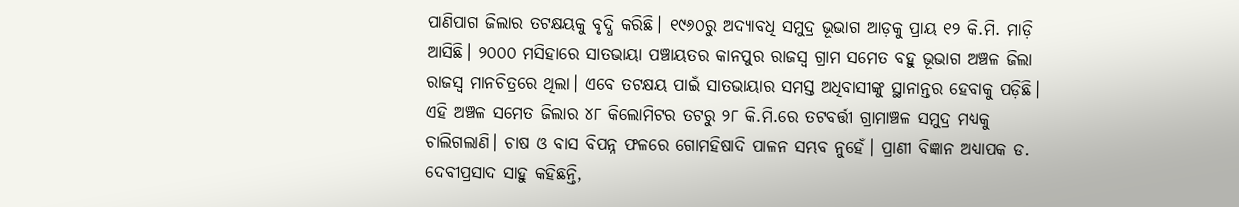ପାଣିପାଗ ଜିଲାର ତଟକ୍ଷୟକୁ ବୃଦ୍ଧି କରିଛି। ୧୯୬୦ରୁ ଅଦ୍ୟାବଧି ସମୁଦ୍ର ଭୂଭାଗ ଆଡ଼କୁ ପ୍ରାୟ ୧୨ କି.ମି. ମାଡ଼ି ଆସିଛି। ୨୦୦୦ ମସିହାରେ ସାତଭାୟା ପଞ୍ଚାୟତର କାନପୁର ରାଜସ୍ବ ଗ୍ରାମ ସମେତ ବହୁ ଭୂଭାଗ ଅଞ୍ଚଳ ଜିଲା ରାଜସ୍ବ ମାନଚିତ୍ରରେ ଥିଲା। ଏବେ ତଟକ୍ଷୟ ପାଇଁ ସାତଭାୟାର ସମସ୍ତ ଅଧିବାସୀଙ୍କୁ ସ୍ଥାନାନ୍ତର ହେବାକୁ ପଡ଼ିଛି। ଏହି ଅଞ୍ଚଳ ସମେତ ଜିଲାର ୪୮ କିଲୋମିଟର ତଟରୁ ୨୮ କି.ମି.ରେ ତଟବର୍ତ୍ତୀ ଗ୍ରାମାଞ୍ଚଳ ସମୁଦ୍ର ମଧ୍ୟକୁ ଚାଲିଗଲାଣି। ଚାଷ ଓ ବାସ ବିପନ୍ନ ଫଳରେ ଗୋମହିଷାଦି ପାଳନ ସମ୍ଭବ ନୁହେଁ। ପ୍ରାଣୀ ବିଜ୍ଞାନ ଅଧ୍ୟାପକ ଡ. ଦେବୀପ୍ରସାଦ ସାହୁ କହିଛନ୍ତି,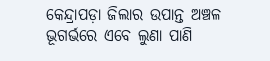କେନ୍ଦ୍ରାପଡ଼ା ଜିଲାର ଉପାନ୍ତ ଅଞ୍ଚଳ ଭୂଗର୍ଭରେ ଏବେ ଲୁଣା ପାଣି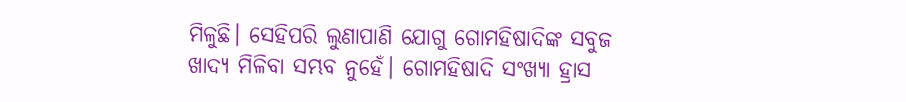ମିଳୁଛି। ସେହିପରି ଲୁଣାପାଣି ଯୋଗୁ ଗୋମହିଷାଦିଙ୍କ ସବୁଜ ଖାଦ୍ୟ ମିଳିବା ସମ୍ଭବ ନୁହେଁ। ଗୋମହିଷାଦି ସଂଖ୍ୟା ହ୍ରାସ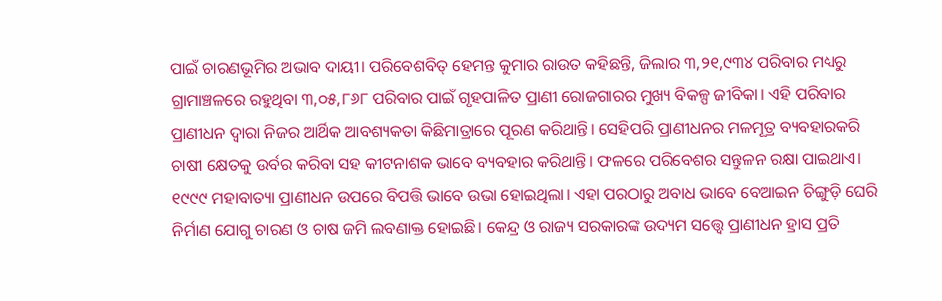ପାଇଁ ଚାରଣଭୂମିର ଅଭାବ ଦାୟୀ। ପରିବେଶବିତ୍ ହେମନ୍ତ କୁମାର ରାଉତ କହିଛନ୍ତି, ଜିଲାର ୩,୨୧,୯୩୪ ପରିବାର ମଧ୍ୟରୁ ଗ୍ରାମାଞ୍ଚଳରେ ରହୁଥିବା ୩,୦୫,୮୬୮ ପରିବାର ପାଇଁ ଗୃହପାଳିତ ପ୍ରାଣୀ ରୋଜଗାରର ମୁଖ୍ୟ ବିକଳ୍ପ ଜୀବିକା। ଏହି ପରିବାର ପ୍ରାଣୀଧନ ଦ୍ୱାରା ନିଜର ଆର୍ଥିକ ଆବଶ୍ୟକତା କିଛିମାତ୍ରାରେ ପୂରଣ କରିଥାନ୍ତି। ସେହିପରି ପ୍ରାଣୀଧନର ମଳମୂତ୍ର ବ୍ୟବହାରକରି ଚାଷୀ କ୍ଷେତକୁ ଉର୍ବର କରିବା ସହ କୀଟନାଶକ ଭାବେ ବ୍ୟବହାର କରିଥାନ୍ତି। ଫଳରେ ପରିବେଶର ସନ୍ତୁଳନ ରକ୍ଷା ପାଇଥାଏ। ୧୯୯୯ ମହାବାତ୍ୟା ପ୍ରାଣୀଧନ ଉପରେ ବିପତ୍ତି ଭାବେ ଉଭା ହୋଇଥିଲା। ଏହା ପରଠାରୁ ଅବାଧ ଭାବେ ବେଆଇନ ଚିଙ୍ଗୁଡ଼ି ଘେରି ନିର୍ମାଣ ଯୋଗୁ ଚାରଣ ଓ ଚାଷ ଜମି ଲବଣାକ୍ତ ହୋଇଛି। କେନ୍ଦ୍ର ଓ ରାଜ୍ୟ ସରକାରଙ୍କ ଉଦ୍ୟମ ସତ୍ତ୍ୱେ ପ୍ରାଣୀଧନ ହ୍ରାସ ପ୍ରତି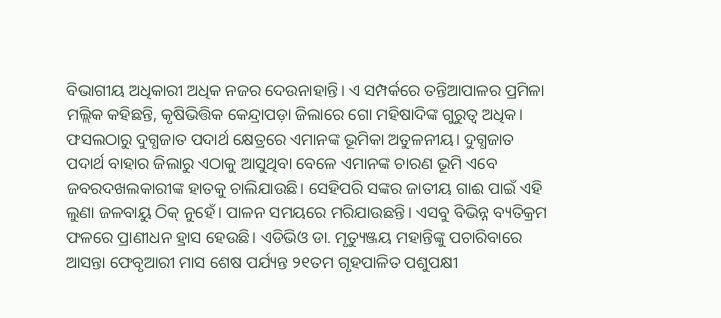ବିଭାଗୀୟ ଅଧିକାରୀ ଅଧିକ ନଜର ଦେଉନାହାନ୍ତି। ଏ ସମ୍ପର୍କରେ ତନ୍ତିଆପାଳର ପ୍ରମିଳା ମଲ୍ଲିକ କହିଛନ୍ତି, କୃଷିଭିତ୍ତିକ କେନ୍ଦ୍ରାପଡ଼ା ଜିଲାରେ ଗୋ ମହିଷାଦିଙ୍କ ଗୁରୁତ୍ୱ ଅଧିକ। ଫସଲଠାରୁ ଦୁଗ୍ଧଜାତ ପଦାର୍ଥ କ୍ଷେତ୍ରରେ ଏମାନଙ୍କ ଭୂମିକା ଅତୁଳନୀୟ। ଦୁଗ୍ଧଜାତ ପଦାର୍ଥ ବାହାର ଜିଲାରୁ ଏଠାକୁ ଆସୁଥିବା ବେଳେ ଏମାନଙ୍କ ଚାରଣ ଭୂମି ଏବେ ଜବରଦଖଲକାରୀଙ୍କ ହାତକୁ ଚାଲିଯାଉଛି। ସେହିପରି ସଙ୍କର ଜାତୀୟ ଗାଈ ପାଇଁ ଏହି ଲୁଣା ଜଳବାୟୁ ଠିକ୍ ନୁହେଁ। ପାଳନ ସମୟରେ ମରିଯାଉଛନ୍ତି। ଏସବୁ ବିଭିନ୍ନ ବ୍ୟତିକ୍ରମ ଫଳରେ ପ୍ରାଣୀଧନ ହ୍ରାସ ହେଉଛି। ଏଡିଭିଓ ଡା. ମୃତ୍ୟୁଞ୍ଜୟ ମହାନ୍ତିଙ୍କୁ ପଚାରିବାରେ ଆସନ୍ତା ଫେବୃଆରୀ ମାସ ଶେଷ ପର୍ଯ୍ୟନ୍ତ ୨୧ତମ ଗୃହପାଳିତ ପଶୁପକ୍ଷୀ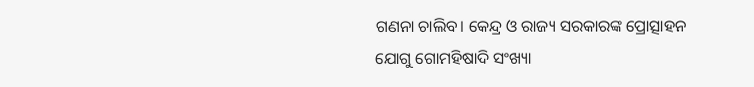ଗଣନା ଚାଲିବ। କେନ୍ଦ୍ର ଓ ରାଜ୍ୟ ସରକାରଙ୍କ ପ୍ରୋତ୍ସାହନ ଯୋଗୁ ଗୋମହିଷାଦି ସଂଖ୍ୟା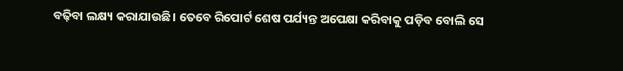ବଢ଼ିବା ଲକ୍ଷ୍ୟ କରାଯାଉଛି। ତେବେ ରିପୋର୍ଟ ଶେଷ ପର୍ଯ୍ୟନ୍ତ ଅପେକ୍ଷା କରିବାକୁ ପଡ଼ିବ ବୋଲି ସେ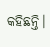କହିଛନ୍ତି।